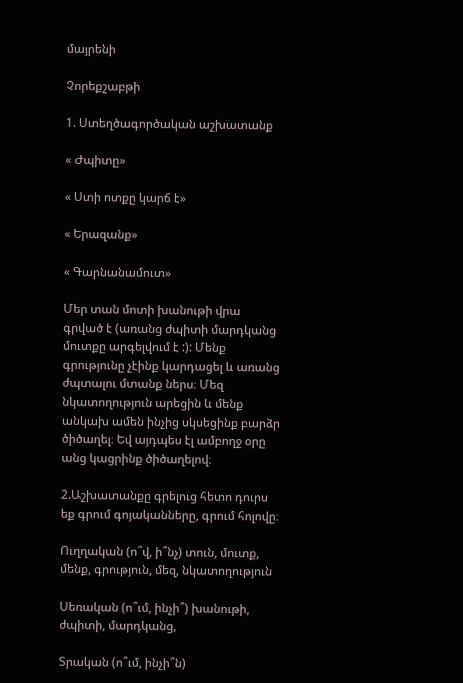մայրենի

Չորեքշաբթի

1. Ստեղծագործական աշխատանք

« Ժպիտը»

« Ստի ոտքը կարճ է»

« Երազանք»

« Գարնանամուտ»

Մեր տան մոտի խանութի վրա գրված է (առանց ժպիտի մարդկանց մուտքը արգելվում է :): Մենք գրությունը չէինք կարդացել և առանց ժպտալու մտանք ներս։ Մեզ նկատողություն արեցին և մենք անկախ ամեն ինչից սկսեցինք բարձր ծիծաղել։ Եվ այդպես էլ ամբողջ օրը անց կացրինք ծիծաղելով։

2.Աշխատանքը գրելուց հետո դուրս եք գրում գոյականները, գրում հոլովը։

Ուղղական (ո՞վ, ի՞նչ) տուն, մուտք, մենք, գրություն, մեզ, նկատողություն

Սեռական (ո՞ւմ, ինչի՞) խանութի, ժպիտի, մարդկանց,

Տրական (ո՞ւմ, ինչի՞ն)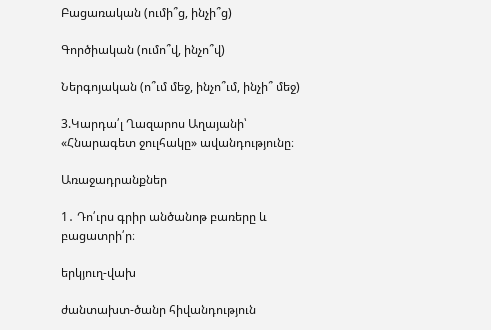Բացառական (ումի՞ց, ինչի՞ց)

Գործիական (ումո՞վ, ինչո՞վ)

Ներգոյական (ո՞ւմ մեջ, ինչո՞ւմ, ինչի՞ մեջ)

3.Կարդա՛լ Ղազարոս Աղայանի՝  «Հնարագետ ջուլհակը» ավանդությունը։

Առաջադրանքներ

1․ Դո՛ւրս գրիր անծանոթ բառերը և բացատրի՛ր։

երկյուղ-վախ

ժանտախտ-ծանր հիվանդություն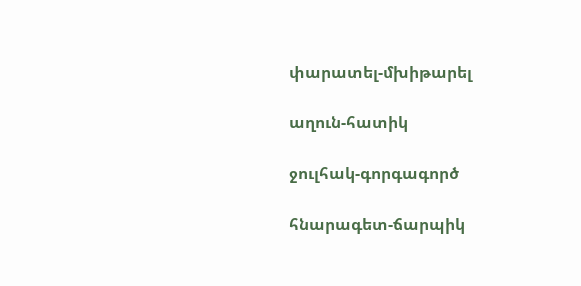փարատել-մխիթարել

աղուն-հատիկ

ջուլհակ-գորգագործ

հնարագետ-ճարպիկ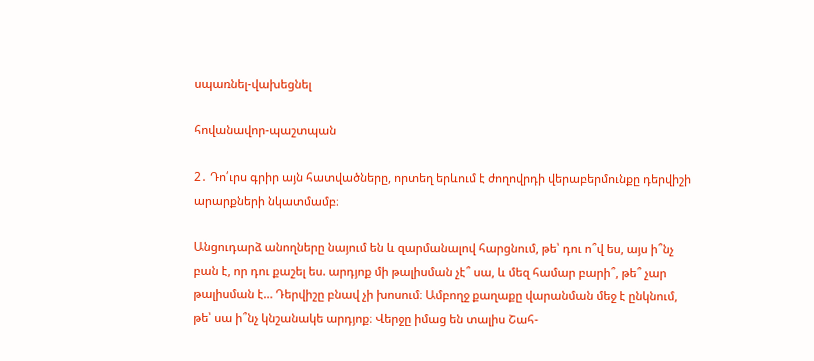սպառնել-վախեցնել

հովանավոր-պաշտպան

2․ Դո՛ւրս գրիր այն հատվածները, որտեղ երևում է ժողովրդի վերաբերմունքը դերվիշի արարքների նկատմամբ։

Անցուդարձ անողները նայում են և զարմանալով հարցնում, թե՝ դու ո՞վ ես, այս ի՞նչ բան է, որ դու քաշել ես. արդյոք մի թալիսման չէ՞ սա, և մեզ համար բարի՞, թե՞ չար թալիսման է… Դերվիշը բնավ չի խոսում։ Ամբողջ քաղաքը վարանման մեջ է ընկնում, թե՝ սա ի՞նչ կնշանակե արդյոք։ Վերջը իմաց են տալիս Շահ-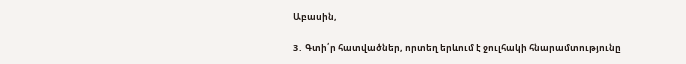Աբասին,

3․ Գտի՛ր հատվածներ, որտեղ երևում է ջուլհակի հնարամտությունը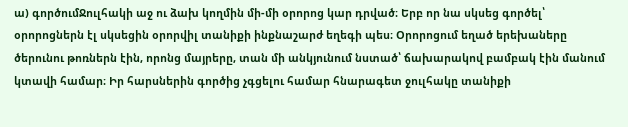ա) գործումՋուլհակի աջ ու ձախ կողմին մի-մի օրորոց կար դրված։ Երբ որ նա սկսեց գործել՝ օրորոցներն էլ սկսեցին օրորվիլ տանիքի ինքնաշարժ եղեգի պես։ Օրորոցում եղած երեխաները ծերունու թոռներն էին, որոնց մայրերը, տան մի անկյունում նստած՝ ճախարակով բամբակ էին մանում կտավի համար։ Իր հարսներին գործից չգցելու համար հնարագետ ջուլհակը տանիքի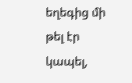եղեգից մի թել էր կապել,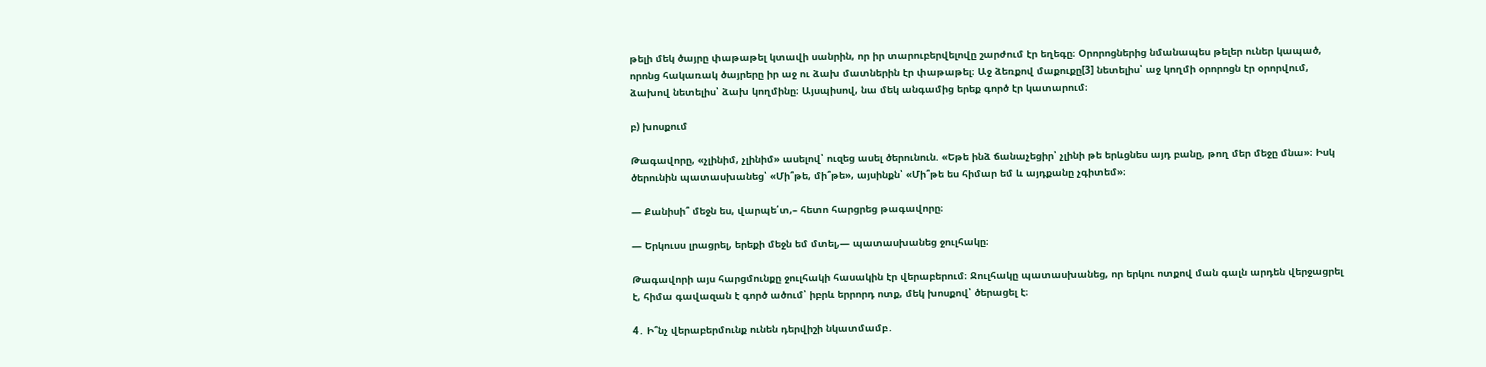թելի մեկ ծայրը փաթաթել կտավի սանրին, որ իր տարուբերվելովը շարժում էր եղեգը։ Օրորոցներից նմանապես թելեր ուներ կապած, որոնց հակառակ ծայրերը իր աջ ու ձախ մատներին էր փաթաթել։ Աջ ձեռքով մաքուքը[3] նետելիս՝ աջ կողմի օրորոցն էր օրորվում, ձախով նետելիս՝ ձախ կողմինը։ Այսպիսով, նա մեկ անգամից երեք գործ էր կատարում։

բ) խոսքում

Թագավորը, «չլինիմ, չլինիմ» ասելով՝ ուզեց ասել ծերունուն. «Եթե ինձ ճանաչեցիր՝ չլինի թե երևցնես այդ բանը, թող մեր մեջը մնա»։ Իսկ ծերունին պատասխանեց՝ «Մի՞թե, մի՞թե», այսինքն՝ «Մի՞թե ես հիմար եմ և այդքանը չգիտեմ»։

— Քանիսի՞ մեջն ես, վարպե՛տ,– հետո հարցրեց թագավորը։

— Երկուսս լրացրել, երեքի մեջն եմ մտել,— պատասխանեց ջուլհակը։

Թագավորի այս հարցմունքը ջուլհակի հասակին էր վերաբերում։ Ջուլհակը պատասխանեց, որ երկու ոտքով ման գալն արդեն վերջացրել է, հիմա գավազան է գործ ածում՝ իբրև երրորդ ոտք, մեկ խոսքով՝ ծերացել է։

4․ Ի՞նչ վերաբերմունք ունեն դերվիշի նկատմամբ․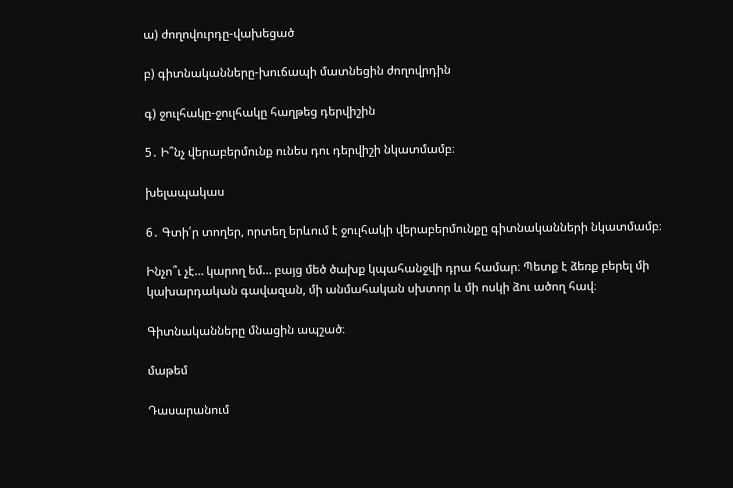ա) ժողովուրդը-վախեցած

բ) գիտնականները-խուճապի մատնեցին ժողովրդին

գ) ջուլհակը-ջուլհակը հաղթեց դերվիշին

5․ Ի՞նչ վերաբերմունք ունես դու դերվիշի նկատմամբ։

խելապակաս

6․ Գտի՛ր տողեր, որտեղ երևում է ջուլհակի վերաբերմունքը գիտնականների նկատմամբ։

Ինչո՞ւ չէ… կարող եմ… բայց մեծ ծախք կպահանջվի դրա համար։ Պետք է ձեռք բերել մի կախարդական գավազան, մի անմահական սխտոր և մի ոսկի ձու ածող հավ։

Գիտնականները մնացին ապշած։

մաթեմ

Դասարանում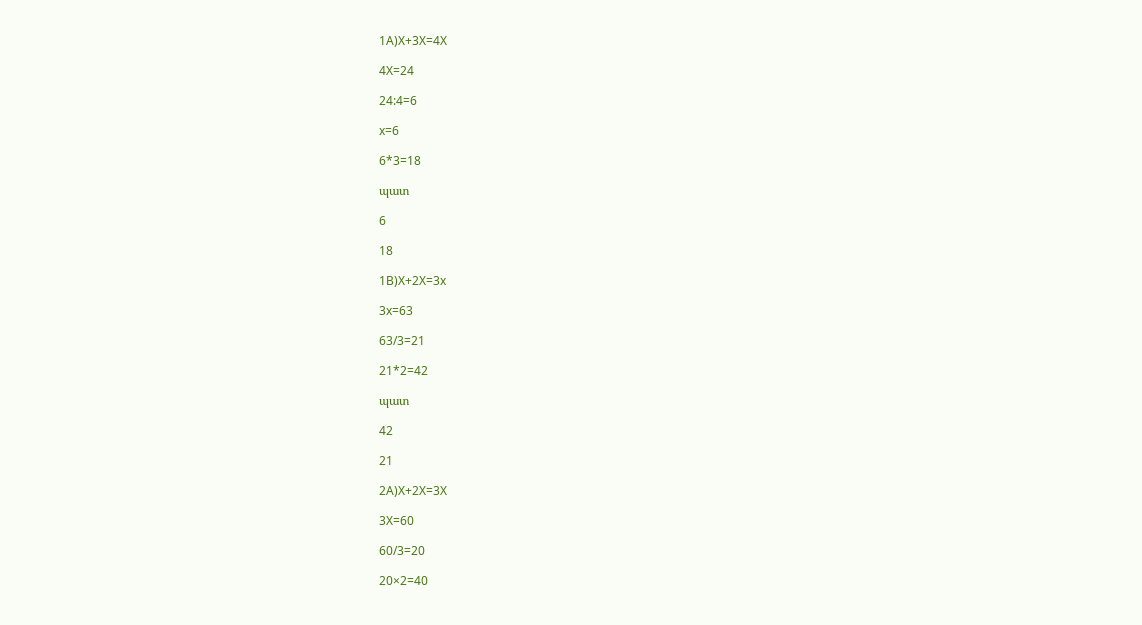1A)X+3X=4X

4X=24

24:4=6

x=6

6*3=18

պատ

6

18

1B)X+2X=3x

3x=63

63/3=21

21*2=42

պատ

42

21

2A)X+2X=3X

3X=60

60/3=20

20×2=40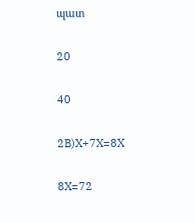պատ

20

40

2B)X+7X=8X

8X=72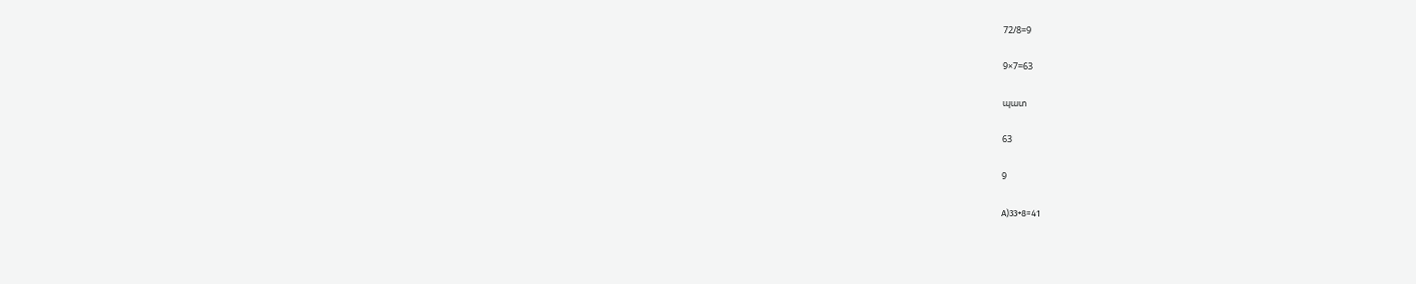72/8=9

9×7=63

պատ

63

9

А)33+8=41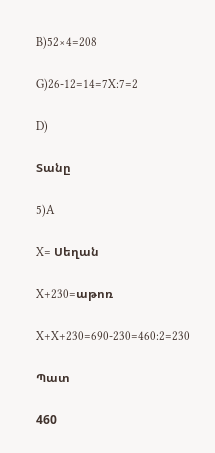B)52×4=208

G)26-12=14=7X:7=2

D)

Տանը

5)A

X= Սեղան

X+230=աթոռ

X+X+230=690-230=460:2=230

Պատ

460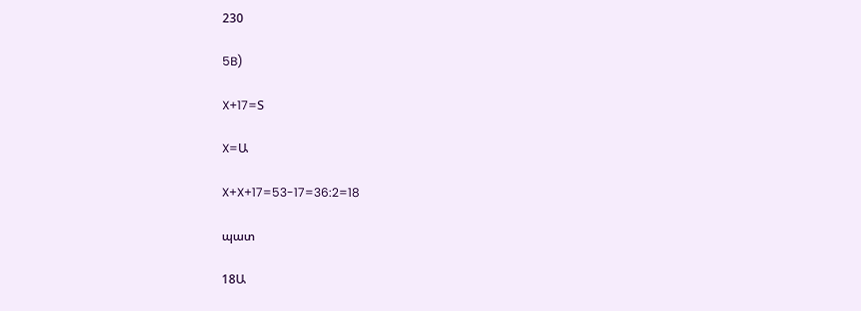230

5B)

X+17=Տ

X=Ա

X+X+17=53-17=36:2=18

պատ

18Ա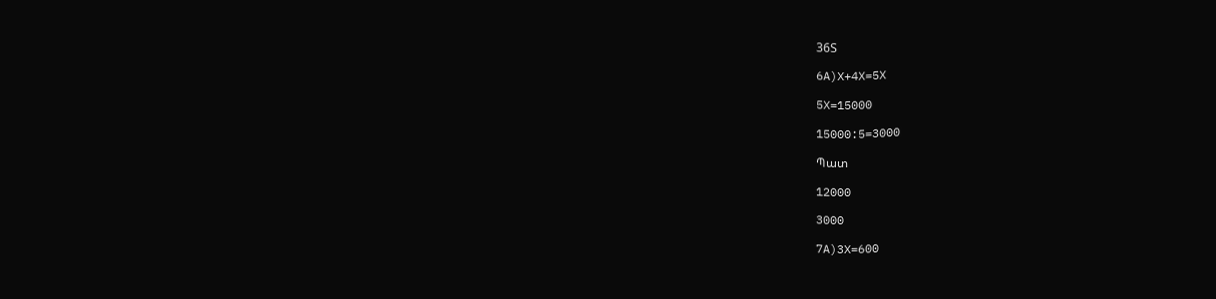36Տ

6A)X+4X=5X

5X=15000

15000:5=3000

Պատ

12000

3000

7A)3X=600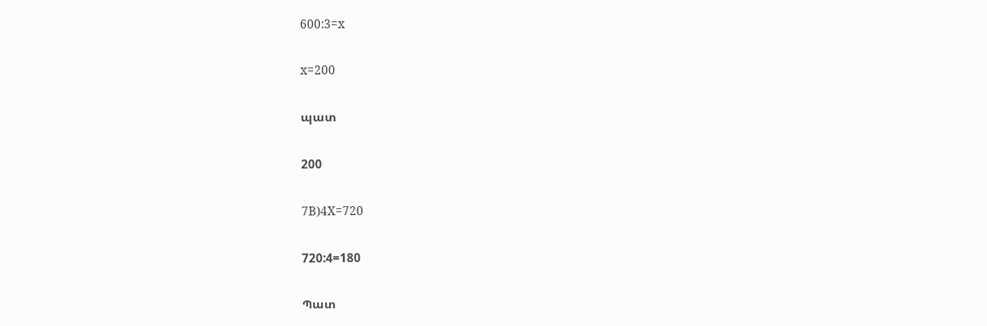600:3=x

x=200

պատ

200

7B)4X=720

720:4=180

Պատ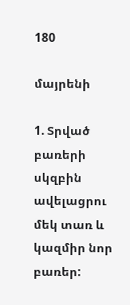180

մայրենի

1. Տրված բառերի սկզբին ավելացրու մեկ տառ և կազմիր նոր բառեր: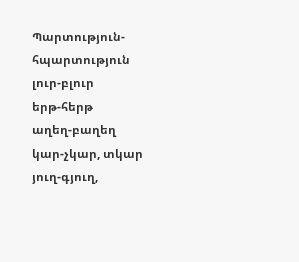Պարտություն-հպարտություն
լուր-բլուր
երթ-հերթ
աղեղ-բաղեղ
կար-չկար, տկար
յուղ-գյուղ,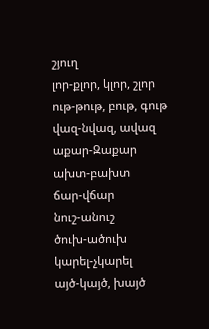շյուղ
լոր-քլոր, կլոր, շլոր
ութ-թութ, բութ, գութ
վազ-նվազ, ավազ
աքար-Զաքար
ախտ-բախտ
ճար-վճար
նուշ-անուշ
ծուխ-ածուխ
կարել-չկարել
այծ-կայծ, խայծ